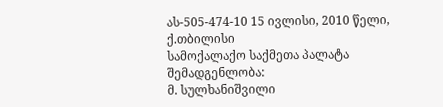ას-505-474-10 15 ივლისი, 2010 წელი,
ქ.თბილისი
სამოქალაქო საქმეთა პალატა
შემადგენლობა:
მ. სულხანიშვილი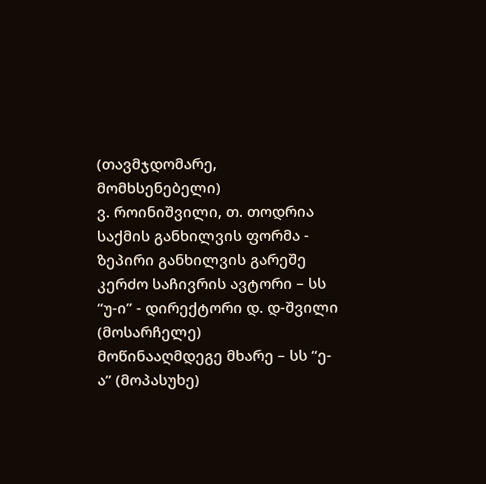(თავმჯდომარე, მომხსენებელი)
ვ. როინიშვილი, თ. თოდრია
საქმის განხილვის ფორმა - ზეპირი განხილვის გარეშე
კერძო საჩივრის ავტორი – სს “უ-ი” - დირექტორი დ. დ-შვილი (მოსარჩელე)
მოწინააღმდეგე მხარე – სს “ე-ა” (მოპასუხე)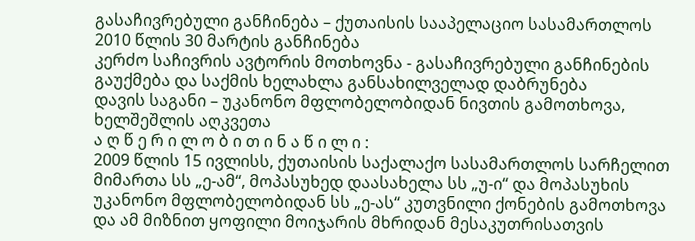გასაჩივრებული განჩინება – ქუთაისის სააპელაციო სასამართლოს 2010 წლის 30 მარტის განჩინება
კერძო საჩივრის ავტორის მოთხოვნა - გასაჩივრებული განჩინების გაუქმება და საქმის ხელახლა განსახილველად დაბრუნება
დავის საგანი – უკანონო მფლობელობიდან ნივთის გამოთხოვა, ხელშეშლის აღკვეთა
ა ღ წ ე რ ი ლ ო ბ ი თ ი ნ ა წ ი ლ ი :
2009 წლის 15 ივლისს, ქუთაისის საქალაქო სასამართლოს სარჩელით მიმართა სს „ე-ამ“, მოპასუხედ დაასახელა სს „უ-ი“ და მოპასუხის უკანონო მფლობელობიდან სს „ე-ას“ კუთვნილი ქონების გამოთხოვა და ამ მიზნით ყოფილი მოიჯარის მხრიდან მესაკუთრისათვის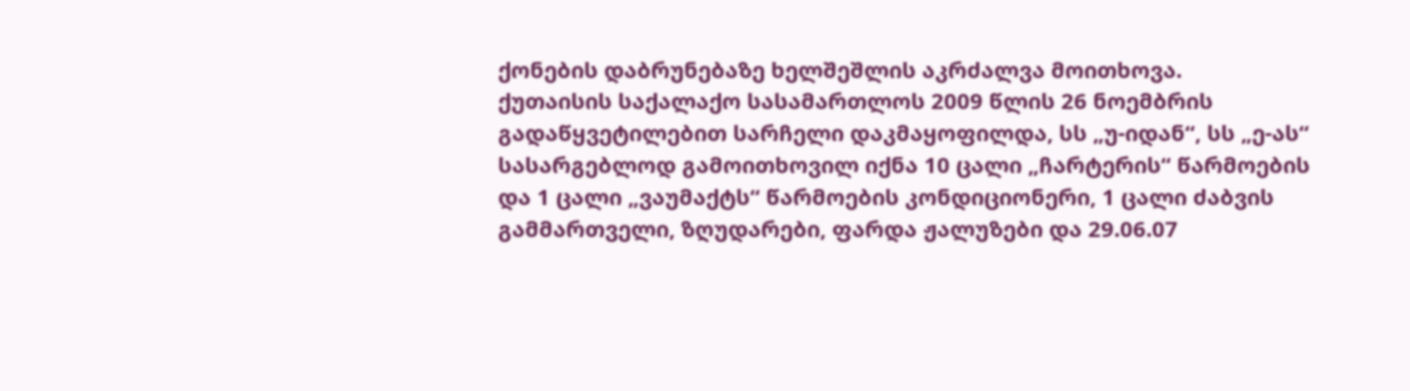ქონების დაბრუნებაზე ხელშეშლის აკრძალვა მოითხოვა.
ქუთაისის საქალაქო სასამართლოს 2009 წლის 26 ნოემბრის გადაწყვეტილებით სარჩელი დაკმაყოფილდა, სს „უ-იდან“, სს „ე-ას“ სასარგებლოდ გამოითხოვილ იქნა 10 ცალი „ჩარტერის“ წარმოების და 1 ცალი „ვაუმაქტს“ წარმოების კონდიციონერი, 1 ცალი ძაბვის გამმართველი, ზღუდარები, ფარდა ჟალუზები და 29.06.07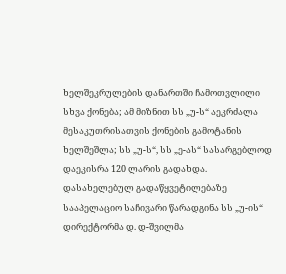ხელშეკრულების დანართში ჩამოთვლილი სხვა ქონება; ამ მიზნით სს „უ-ს“ აეკრძალა მესაკუთრისათვის ქონების გამოტანის ხელშეშლა; სს „უ-ს“, სს „ე-ას“ სასარგებლოდ დაეკისრა 120 ლარის გადახდა.
დასახელებულ გადაწყვეტილებაზე სააპელაციო საჩივარი წარადგინა სს „უ-ის“ დირექტორმა დ. დ-შვილმა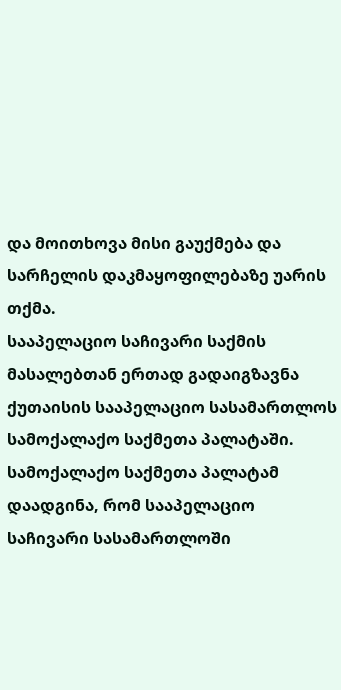და მოითხოვა მისი გაუქმება და სარჩელის დაკმაყოფილებაზე უარის თქმა.
სააპელაციო საჩივარი საქმის მასალებთან ერთად გადაიგზავნა ქუთაისის სააპელაციო სასამართლოს სამოქალაქო საქმეთა პალატაში.
სამოქალაქო საქმეთა პალატამ დაადგინა, რომ სააპელაციო საჩივარი სასამართლოში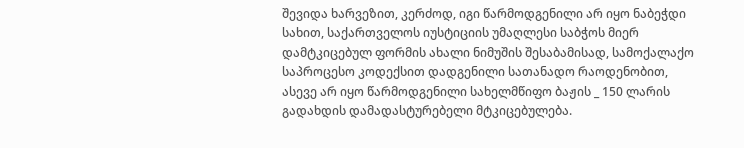შევიდა ხარვეზით, კერძოდ, იგი წარმოდგენილი არ იყო ნაბეჭდი სახით, საქართველოს იუსტიციის უმაღლესი საბჭოს მიერ დამტკიცებულ ფორმის ახალი ნიმუშის შესაბამისად, სამოქალაქო საპროცესო კოდექსით დადგენილი სათანადო რაოდენობით, ასევე არ იყო წარმოდგენილი სახელმწიფო ბაჟის _ 150 ლარის გადახდის დამადასტურებელი მტკიცებულება.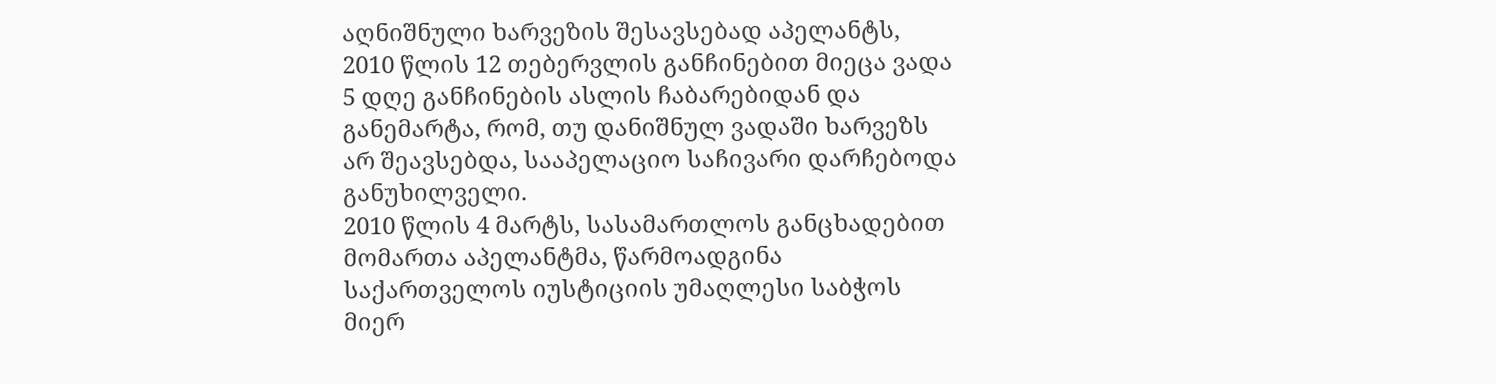აღნიშნული ხარვეზის შესავსებად აპელანტს, 2010 წლის 12 თებერვლის განჩინებით მიეცა ვადა 5 დღე განჩინების ასლის ჩაბარებიდან და განემარტა, რომ, თუ დანიშნულ ვადაში ხარვეზს არ შეავსებდა, სააპელაციო საჩივარი დარჩებოდა განუხილველი.
2010 წლის 4 მარტს, სასამართლოს განცხადებით მომართა აპელანტმა, წარმოადგინა საქართველოს იუსტიციის უმაღლესი საბჭოს მიერ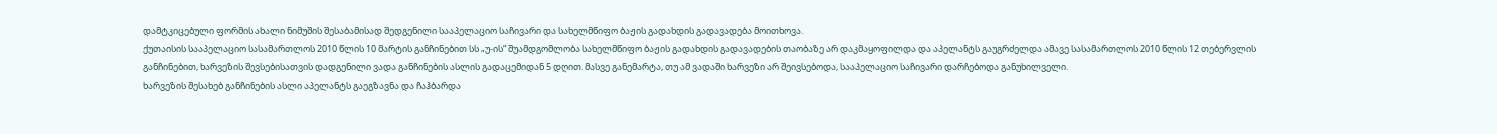დამტკიცებული ფორმის ახალი ნიმუშის შესაბამისად შედგენილი სააპელაციო საჩივარი და სახელმწიფო ბაჟის გადახდის გადავადება მოითხოვა.
ქუთაისის სააპელაციო სასამართლოს 2010 წლის 10 მარტის განჩინებით სს „უ-ის“ შუამდგომლობა სახელმწიფო ბაჟის გადახდის გადავადების თაობაზე არ დაკმაყოფილდა და აპელანტს გაუგრძელდა ამავე სასამართლოს 2010 წლის 12 თებერვლის განჩინებით, ხარვეზის შევსებისათვის დადგენილი ვადა განჩინების ასლის გადაცემიდან 5 დღით. მასვე განემარტა, თუ ამ ვადაში ხარვეზი არ შეივსებოდა, სააპელაციო საჩივარი დარჩებოდა განუხილველი.
ხარვეზის შესახებ განჩინების ასლი აპელანტს გაეგზავნა და ჩაჰბარდა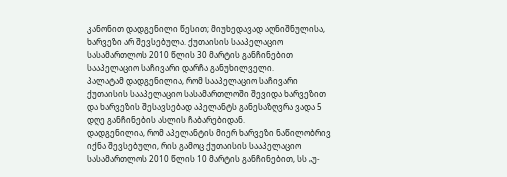კანონით დადგენილი წესით; მიუხედავად აღნიშნულისა, ხარვეზი არ შევსებულა. ქუთაისის სააპელაციო სასამართლოს 2010 წლის 30 მარტის განჩინებით სააპელაციო საჩივარი დარჩა განუხილველი.
პალატამ დადგენილია, რომ სააპელაციო საჩივარი ქუთაისის სააპელაციო სასამართლოში შევიდა ხარვეზით და ხარვეზის შესავსებად აპელანტს განესაზღვრა ვადა 5 დღე განჩინების ასლის ჩაბარებიდან.
დადგენილია, რომ აპელანტის მიერ ხარვეზი ნაწილობრივ იქნა შევსებული, რის გამოც ქუთაისის სააპელაციო სასამართლოს 2010 წლის 10 მარტის განჩინებით, სს „უ-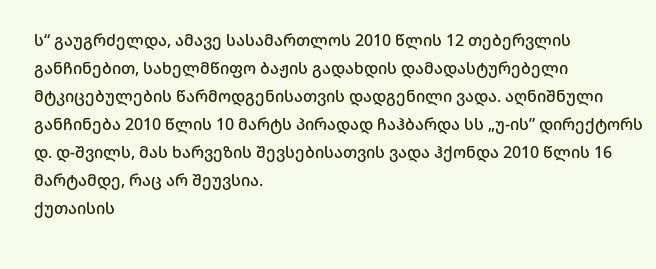ს“ გაუგრძელდა, ამავე სასამართლოს 2010 წლის 12 თებერვლის განჩინებით, სახელმწიფო ბაჟის გადახდის დამადასტურებელი მტკიცებულების წარმოდგენისათვის დადგენილი ვადა. აღნიშნული განჩინება 2010 წლის 10 მარტს პირადად ჩაჰბარდა სს „უ-ის” დირექტორს დ. დ-შვილს, მას ხარვეზის შევსებისათვის ვადა ჰქონდა 2010 წლის 16 მარტამდე, რაც არ შეუვსია.
ქუთაისის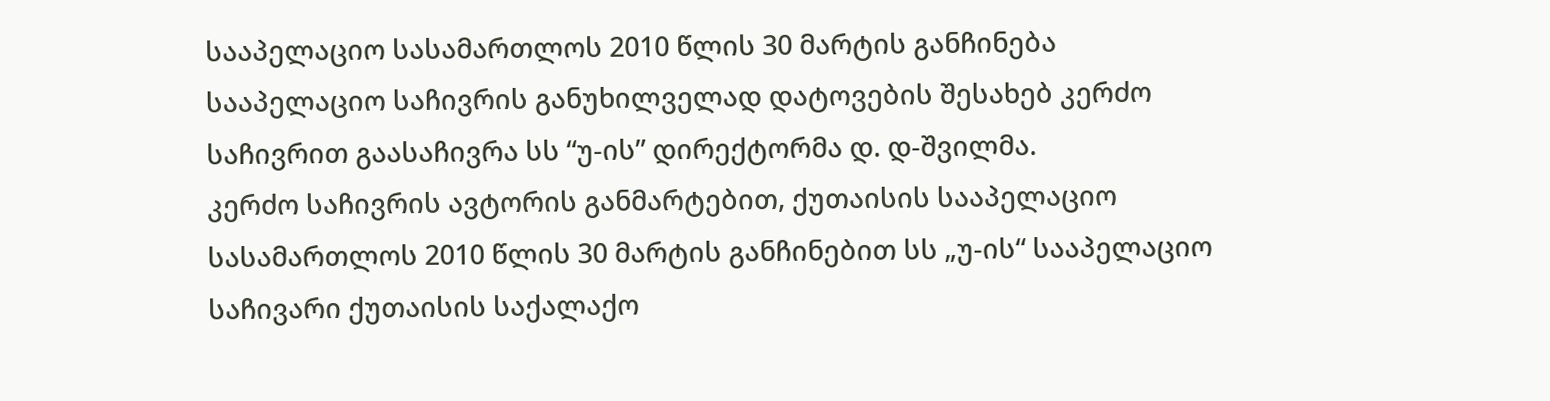სააპელაციო სასამართლოს 2010 წლის 30 მარტის განჩინება
სააპელაციო საჩივრის განუხილველად დატოვების შესახებ კერძო საჩივრით გაასაჩივრა სს “უ-ის” დირექტორმა დ. დ-შვილმა.
კერძო საჩივრის ავტორის განმარტებით, ქუთაისის სააპელაციო სასამართლოს 2010 წლის 30 მარტის განჩინებით სს „უ-ის“ სააპელაციო საჩივარი ქუთაისის საქალაქო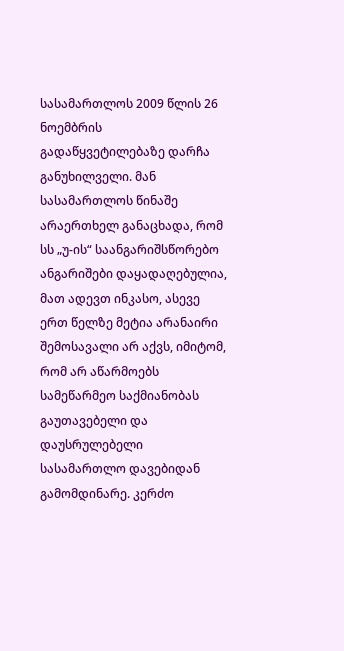სასამართლოს 2009 წლის 26 ნოემბრის გადაწყვეტილებაზე დარჩა განუხილველი. მან სასამართლოს წინაშე არაერთხელ განაცხადა, რომ სს „უ-ის“ საანგარიშსწორებო ანგარიშები დაყადაღებულია, მათ ადევთ ინკასო, ასევე ერთ წელზე მეტია არანაირი შემოსავალი არ აქვს, იმიტომ, რომ არ აწარმოებს სამეწარმეო საქმიანობას გაუთავებელი და დაუსრულებელი სასამართლო დავებიდან გამომდინარე. კერძო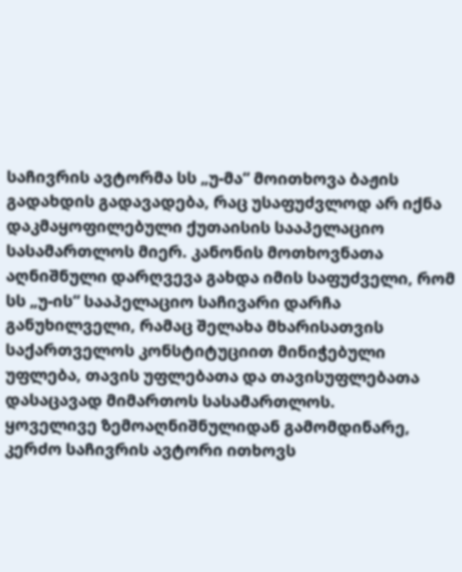საჩივრის ავტორმა სს „უ-მა“ მოითხოვა ბაჟის გადახდის გადავადება, რაც უსაფუძვლოდ არ იქნა დაკმაყოფილებული ქუთაისის სააპელაციო სასამართლოს მიერ. კანონის მოთხოვნათა აღნიშნული დარღვევა გახდა იმის საფუძველი, რომ სს „უ-ის“ სააპელაციო საჩივარი დარჩა განუხილველი, რამაც შელახა მხარისათვის საქართველოს კონსტიტუციით მინიჭებული უფლება, თავის უფლებათა და თავისუფლებათა დასაცავად მიმართოს სასამართლოს.
ყოველივე ზემოაღნიშნულიდან გამომდინარე, კერძო საჩივრის ავტორი ითხოვს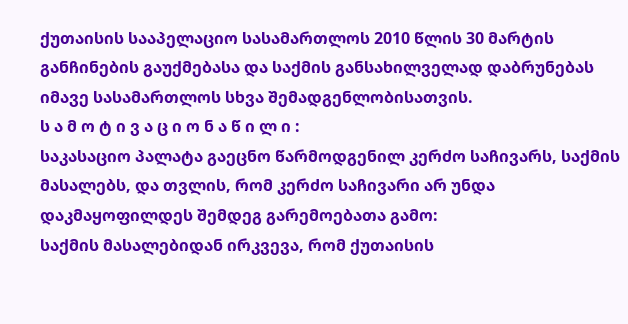ქუთაისის სააპელაციო სასამართლოს 2010 წლის 30 მარტის განჩინების გაუქმებასა და საქმის განსახილველად დაბრუნებას იმავე სასამართლოს სხვა შემადგენლობისათვის.
ს ა მ ო ტ ი ვ ა ც ი ო ნ ა წ ი ლ ი :
საკასაციო პალატა გაეცნო წარმოდგენილ კერძო საჩივარს, საქმის მასალებს, და თვლის, რომ კერძო საჩივარი არ უნდა დაკმაყოფილდეს შემდეგ გარემოებათა გამო:
საქმის მასალებიდან ირკვევა, რომ ქუთაისის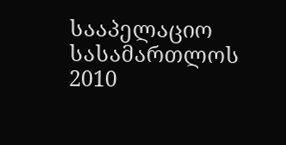სააპელაციო სასამართლოს 2010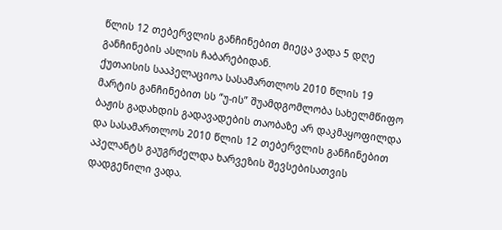წლის 12 თებერვლის განჩინებით მიეცა ვადა 5 დღე განჩინების ასლის ჩაბარებიდან.
ქუთაისის სააპელაციოა სასამართლოს 2010 წლის 19 მარტის განჩინებით სს “უ-ის” შუამდგომლობა სახელმწიფო ბაჟის გადახდის გადავადების თაობაზე არ დაკმაყოფილდა და სასამართლოს 2010 წლის 12 თებერვლის განჩინებით აპელანტს გაუგრძელდა ხარვეზის შევსებისათვის დადგენილი ვადა.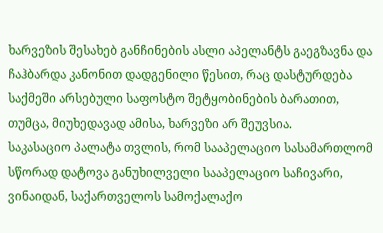ხარვეზის შესახებ განჩინების ასლი აპელანტს გაეგზავნა და ჩაჰბარდა კანონით დადგენილი წესით, რაც დასტურდება საქმეში არსებული საფოსტო შეტყობინების ბარათით, თუმცა, მიუხედავად ამისა, ხარვეზი არ შეუვსია.
საკასაციო პალატა თვლის, რომ სააპელაციო სასამართლომ სწორად დატოვა განუხილველი სააპელაციო საჩივარი, ვინაიდან, საქართველოს სამოქალაქო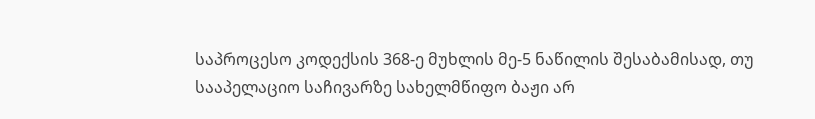საპროცესო კოდექსის 368-ე მუხლის მე-5 ნაწილის შესაბამისად, თუ სააპელაციო საჩივარზე სახელმწიფო ბაჟი არ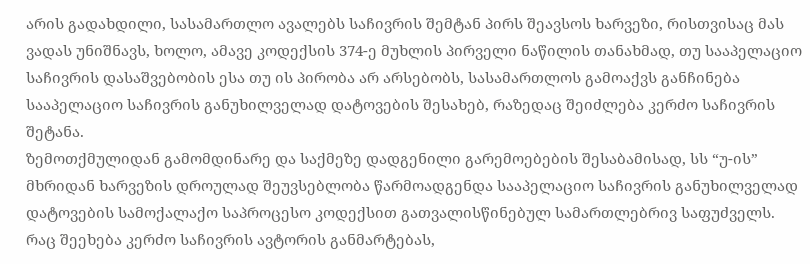არის გადახდილი, სასამართლო ავალებს საჩივრის შემტან პირს შეავსოს ხარვეზი, რისთვისაც მას ვადას უნიშნავს, ხოლო, ამავე კოდექსის 374-ე მუხლის პირველი ნაწილის თანახმად, თუ სააპელაციო საჩივრის დასაშვებობის ესა თუ ის პირობა არ არსებობს, სასამართლოს გამოაქვს განჩინება სააპელაციო საჩივრის განუხილველად დატოვების შესახებ, რაზედაც შეიძლება კერძო საჩივრის შეტანა.
ზემოთქმულიდან გამომდინარე და საქმეზე დადგენილი გარემოებების შესაბამისად, სს “უ-ის” მხრიდან ხარვეზის დროულად შეუვსებლობა წარმოადგენდა სააპელაციო საჩივრის განუხილველად დატოვების სამოქალაქო საპროცესო კოდექსით გათვალისწინებულ სამართლებრივ საფუძველს.
რაც შეეხება კერძო საჩივრის ავტორის განმარტებას,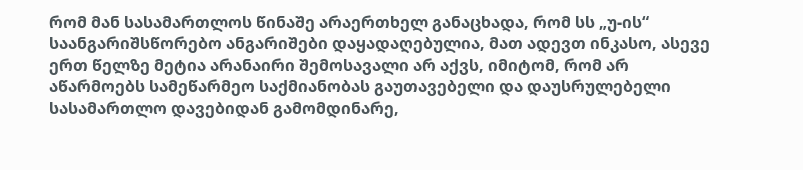რომ მან სასამართლოს წინაშე არაერთხელ განაცხადა, რომ სს „უ-ის“ საანგარიშსწორებო ანგარიშები დაყადაღებულია, მათ ადევთ ინკასო, ასევე ერთ წელზე მეტია არანაირი შემოსავალი არ აქვს, იმიტომ, რომ არ აწარმოებს სამეწარმეო საქმიანობას გაუთავებელი და დაუსრულებელი სასამართლო დავებიდან გამომდინარე,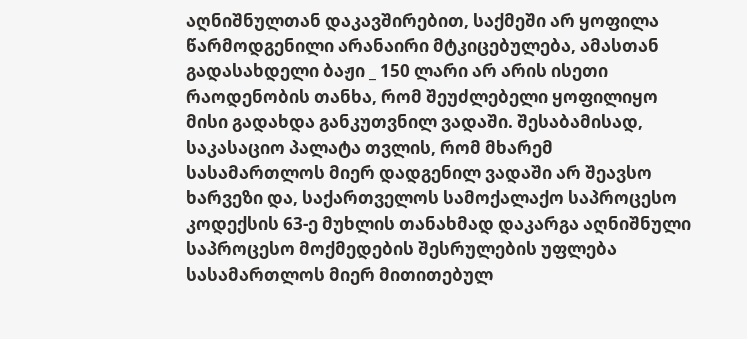აღნიშნულთან დაკავშირებით, საქმეში არ ყოფილა წარმოდგენილი არანაირი მტკიცებულება, ამასთან გადასახდელი ბაჟი _ 150 ლარი არ არის ისეთი რაოდენობის თანხა, რომ შეუძლებელი ყოფილიყო მისი გადახდა განკუთვნილ ვადაში. შესაბამისად, საკასაციო პალატა თვლის, რომ მხარემ სასამართლოს მიერ დადგენილ ვადაში არ შეავსო ხარვეზი და, საქართველოს სამოქალაქო საპროცესო კოდექსის 63-ე მუხლის თანახმად დაკარგა აღნიშნული საპროცესო მოქმედების შესრულების უფლება სასამართლოს მიერ მითითებულ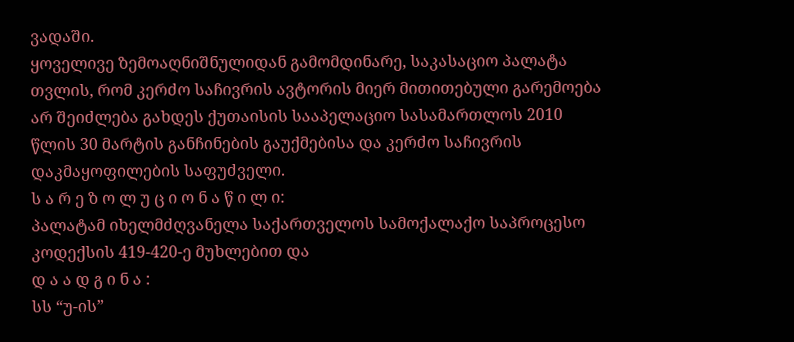ვადაში.
ყოველივე ზემოაღნიშნულიდან გამომდინარე, საკასაციო პალატა თვლის, რომ კერძო საჩივრის ავტორის მიერ მითითებული გარემოება არ შეიძლება გახდეს ქუთაისის სააპელაციო სასამართლოს 2010 წლის 30 მარტის განჩინების გაუქმებისა და კერძო საჩივრის დაკმაყოფილების საფუძველი.
ს ა რ ე ზ ო ლ უ ც ი ო ნ ა წ ი ლ ი:
პალატამ იხელმძღვანელა საქართველოს სამოქალაქო საპროცესო კოდექსის 419-420-ე მუხლებით და
დ ა ა დ გ ი ნ ა :
სს “უ-ის”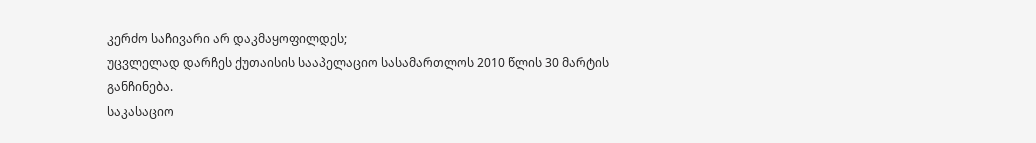კერძო საჩივარი არ დაკმაყოფილდეს;
უცვლელად დარჩეს ქუთაისის სააპელაციო სასამართლოს 2010 წლის 30 მარტის განჩინება.
საკასაციო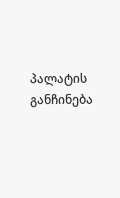პალატის განჩინება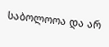საბოლოოა და არ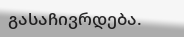გასაჩივრდება.